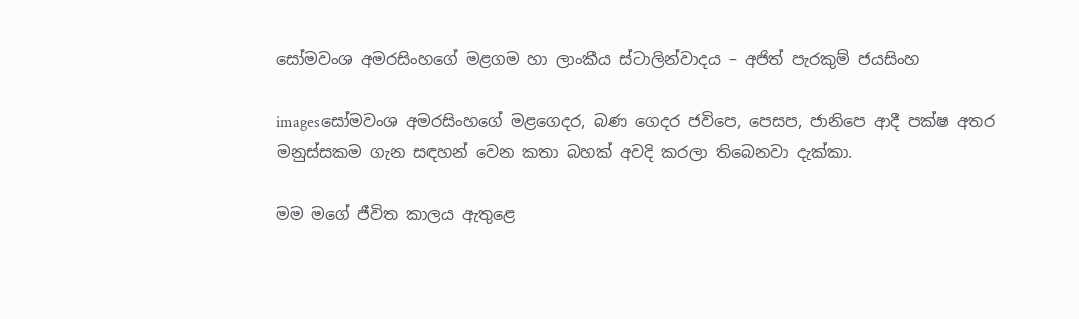සෝමවංශ අමරසිංහගේ මළගම හා ලාංකීය ස්ටාලින්වාදය – අජිත් පැරකුම් ජයසිංහ

imagesසෝමවංශ අමරසිංහගේ මළගෙදර, බණ ගෙදර ජවිපෙ, පෙසප, ජානිපෙ ආදී පක්ෂ අතර මනුස්සකම ගැන සඳහන් වෙන කතා බහක් අවදි කරලා තිබෙනවා දැක්කා.

මම මගේ ජීවිත කාලය ඇතුළෙ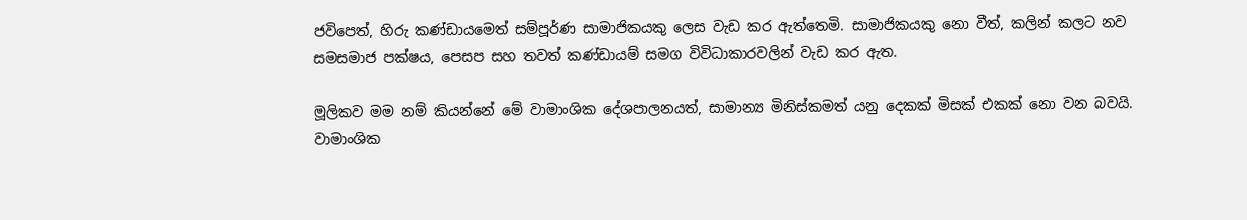ජවිපෙත්, හිරු කණ්ඩායමෙත් සම්පූර්ණ සාමාජිකයකු ලෙස වැඩ කර ඇත්තෙමි. සාමාජිකයකු නො වීත්, කලින් කලට නව සමසමාජ පක්ෂය, පෙසප සහ තවත් කණ්ඩායම් සමග විවිධාකාරවලින් වැඩ කර ඇත.

මූලිකව මම නම් කියන්නේ මේ වාමාංශික දේශපාලනයත්, සාමාන්‍ය මිනිස්කමත් යනු දෙකක් මිසක් එකක් නො වන බවයි. වාමාංශික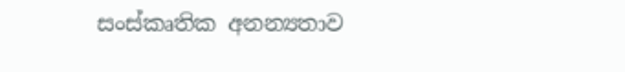සංස්කෘතික අනන්‍යතාව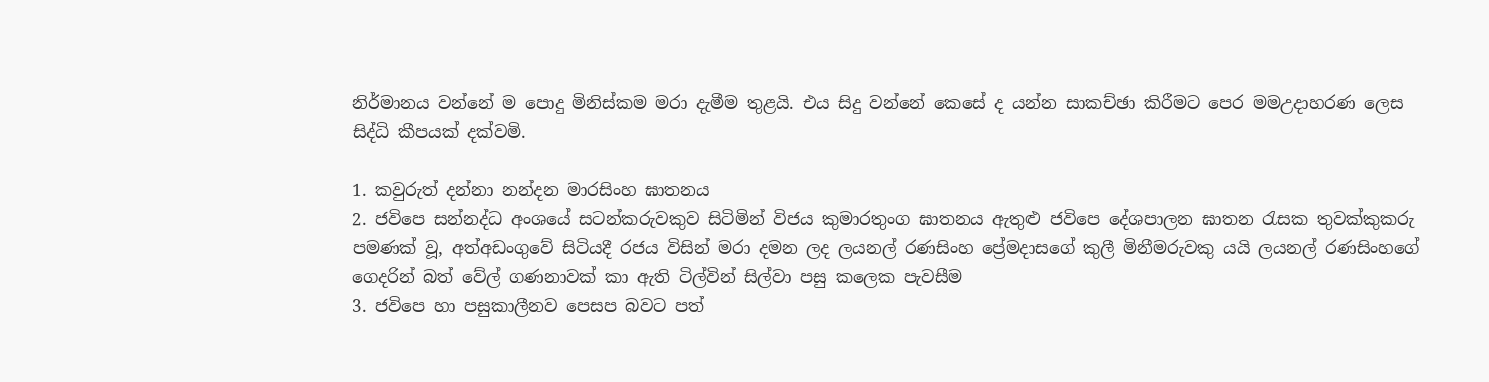නිර්මානය වන්නේ ම පොදු මිනිස්කම මරා දැමීම තුළයි. එය සිදු වන්නේ කෙසේ ද යන්න සාකච්ඡා කිරීමට පෙර මමඋදාහරණ ලෙස සිද්ධි කීපයක් දක්වමි.

1. කවුරුත් දන්නා නන්දන මාරසිංහ ඝාතනය
2. ජවිපෙ සන්නද්ධ අංශයේ සටන්කරුවකුව සිටිමින් විජය කුමාරතුංග ඝාතනය ඇතුළු ජවිපෙ දේශපාලන ඝාතන රැසක තුවක්කුකරු පමණක් වූ, අත්අඩංගුවේ සිටියදී රජය විසින් මරා දමන ලද ලයනල් රණසිංහ ප්‍රේමදාසගේ කුලී මිනීමරුවකු යයි ලයනල් රණසිංහගේ ගෙදරින් බත් වේල් ගණනාවක් කා ඇති ටිල්වින් සිල්වා පසු කලෙක පැවසීම
3. ජවිපෙ හා පසුකාලීනව පෙසප බවට පත්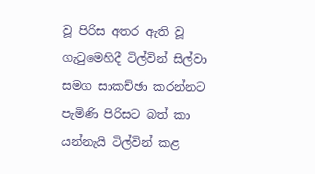වූ පිරිස අතර ඇති වූ ගැටුමෙහිදී ටිල්වින් සිල්වා සමග සාකච්ඡා කරන්නට පැමිණි පිරිසට බත් කා යන්නැයි ටිල්වින් කළ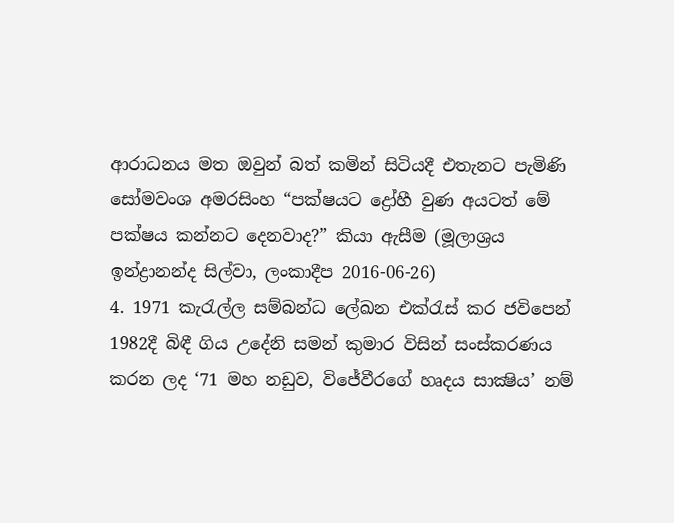ආරාධනය මත ඔවුන් බත් කමින් සිටියදී එතැනට පැමිණි සෝමවංශ අමරසිංහ “පක්ෂයට ද්‍රෝහී වුණ අයටත් මේ පක්ෂය කන්නට දෙනවාද?” කියා ඇසීම (මූලාශ්‍රය ඉන්ද්‍රානන්ද සිල්වා, ලංකාදීප 2016-06-26)
4. 1971 කැරැල්ල සම්බන්ධ ලේඛන එක්රැස් කර ජවිපෙන් 1982දී බිඳී ගිය උදේනි සමන් කුමාර විසින් සංස්කරණය කරන ලද ‘71 මහ නඩුව, විජේවීරගේ හෘදය සාක්‍ෂිය’ නම්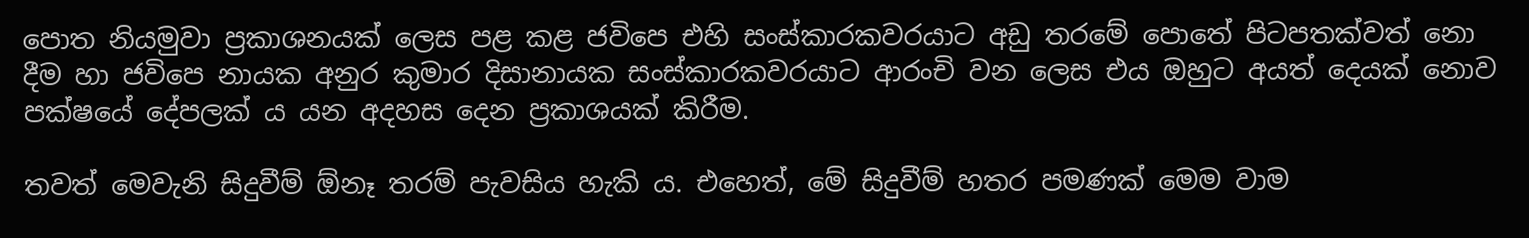පොත නියමුවා ප්‍රකාශනයක් ලෙස පළ කළ ජවිපෙ එහි සංස්කාරකවරයාට අඩු තරමේ පොතේ පිටපතක්වත් නො දීම හා ජවිපෙ නායක අනුර කුමාර දිසානායක සංස්කාරකවරයාට ආරංචි වන ලෙස එය ඔහුට අයත් දෙයක් නොව පක්ෂයේ දේපලක් ය යන අදහස දෙන ප්‍රකාශයක් කිරීම.

තවත් මෙවැනි සිදුවීම් ඕනෑ තරම් පැවසිය හැකි ය. එහෙත්, මේ සිදුවීම් හතර පමණක් මෙම වාම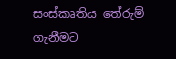සංස්කෘතිය තේරුම් ගැනීමට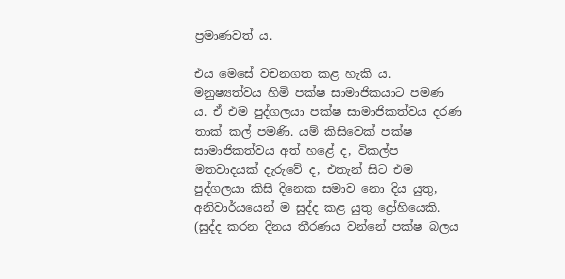ප්‍රමාණවත් ය.

එය මෙසේ වචනගත කළ හැකි ය. මනුෂ්‍යත්වය හිමි පක්ෂ සාමාජිකයාට පමණ ය. ඒ එම පුද්ගලයා පක්ෂ සාමාජිකත්වය දරණ තාක් කල් පමණි. යම් කිසිවෙක් පක්ෂ සාමාජිකත්වය අත් හළේ ද, විකල්ප මතවාදයක් දැරුවේ ද, එතැන් සිට එම පුද්ගලයා කිසි දිනෙක සමාව නො දිය යුතු, අනිවාර්යයෙන් ම සුද්ද කළ යුතු ද්‍රෝහියෙකි. (සුද්ද කරන දිනය තීරණය වන්නේ පක්ෂ බලය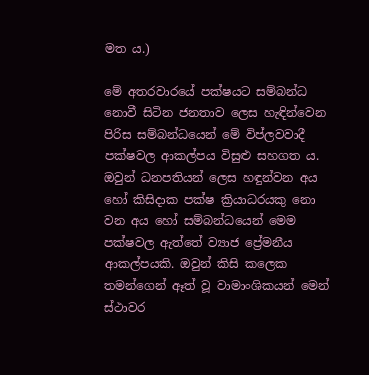මත ය.)

මේ අතරවාරයේ පක්ෂයට සම්බන්ධ නොවී සිටින ජනතාව ලෙස හැඳින්වෙන පිරිස සම්බන්ධයෙන් මේ විප්ලවවාදී පක්ෂවල ආකල්පය විසුළු සහගත ය. ඔවුන් ධනපතියන් ලෙස හඳුන්වන අය හෝ කිසිදාක පක්ෂ ක්‍රියාධරයකු නො වන අය හෝ සම්බන්ධයෙන් මෙම පක්ෂවල ඇත්තේ ව්‍යාජ ප්‍රේමනීය ආකල්පයකි. ඔවුන් කිසි කලෙක තමන්ගෙන් ඈත් වූ වාමාංශිකයන් මෙන් ස්ථාවර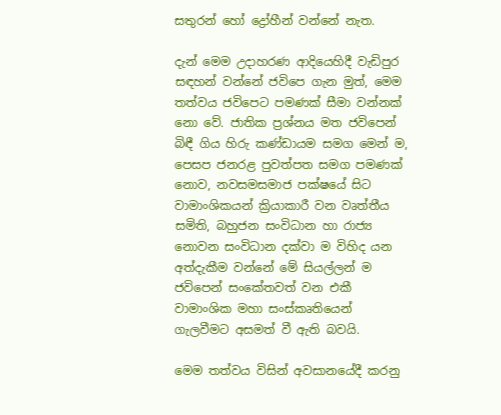සතුරන් හෝ ද්‍රෝහීන් වන්නේ නැත.

දැන් මෙම උදාහරණ ආදියෙහිදී වැඩිපුර සඳහන් වන්නේ ජවිපෙ ගැන මුත්, මෙම තත්වය ජවිපෙට පමණක් සීමා වන්නක් නො වේ. ජාතික ප්‍රශ්නය මත ජවිපෙන් බිඳී ගිය හිරු කණ්ඩායම සමග මෙන් ම, පෙසප ජනරළ පුවත්පත සමග පමණක් නොව, නවසමසමාජ පක්ෂයේ සිට වාමාංශිකයන් ක්‍රියාකාරී වන වෘත්තීය සමිති, බහුජන සංවිධාන හා රාජ්‍ය නොවන සංවිධාන දක්වා ම විහිද යන අත්දැකීම වන්නේ මේ සියල්ලන් ම ජවිපෙන් සංකේතවත් වන එකී වාමාංශික මහා සංස්කෘතියෙන් ගැලවීමට අසමත් වී ඇති බවයි.

මෙම තත්වය විසින් අවසානයේදී කරනු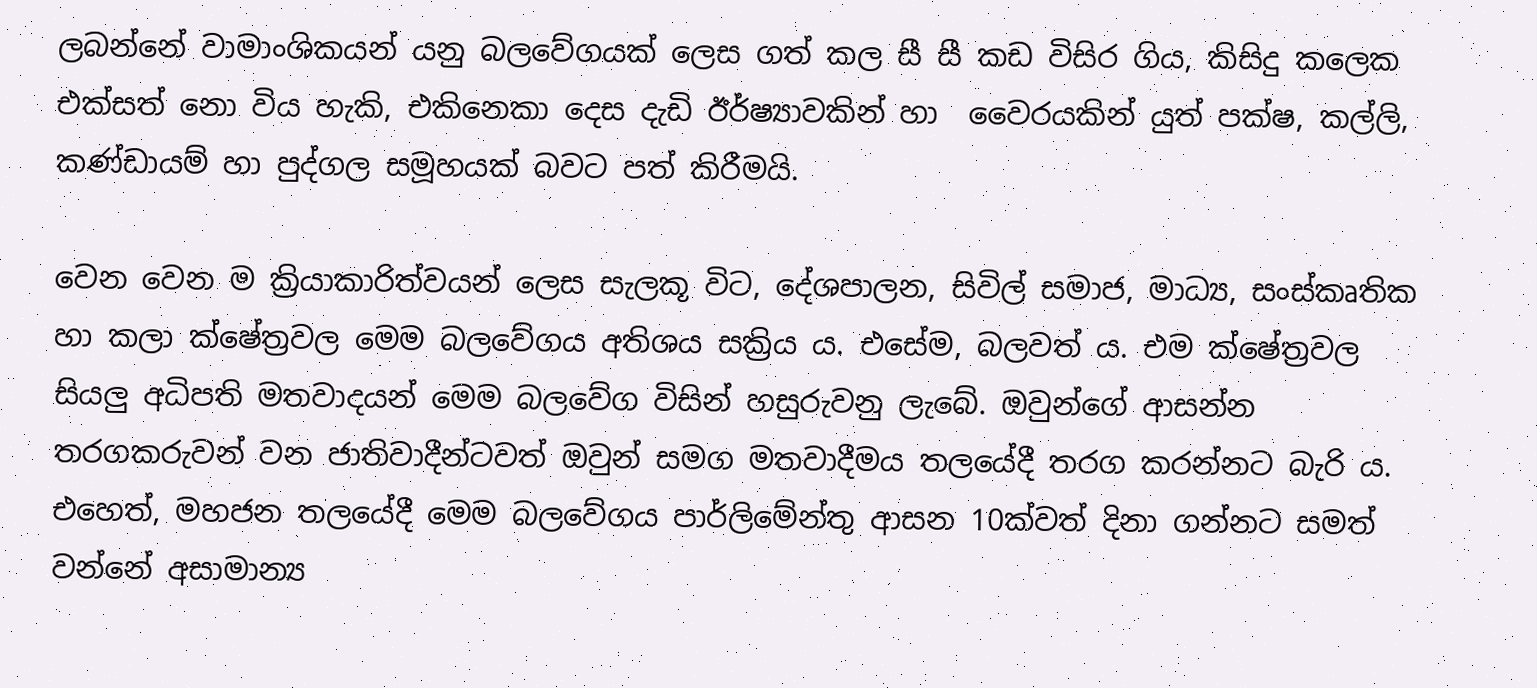ලබන්නේ වාමාංශිකයන් යනු බලවේගයක් ලෙස ගත් කල සී සී කඩ විසිර ගිය, කිසිදු කලෙක එක්සත් නො විය හැකි, එකිනෙකා දෙස දැඩි ඊර්ෂ්‍යාවකින් හා  වෛරයකින් යුත් පක්ෂ, කල්ලි, කණ්ඩායම් හා පුද්ගල සමූහයක් බවට පත් කිරීමයි.

වෙන වෙන ම ක්‍රියාකාරිත්වයන් ලෙස සැලකූ විට, දේශපාලන, සිවිල් සමාජ, මාධ්‍ය, සංස්කෘතික හා කලා ක්ෂේත්‍රවල මෙම බලවේගය අතිශය සක්‍රිය ය. එසේම, බලවත් ය. එම ක්ෂේත්‍රවල සියලු අධිපති මතවාදයන් මෙම බලවේග විසින් හසුරුවනු ලැබේ. ඔවුන්ගේ ආසන්න තරගකරුවන් වන ජාතිවාදීන්ටවත් ඔවුන් සමග මතවාදීමය තලයේදී තරග කරන්නට බැරි ය. එහෙත්, මහජන තලයේදී මෙම බලවේගය පාර්ලිමේන්තු ආසන 10ක්වත් දිනා ගන්නට සමත් වන්නේ අසාමාන්‍ය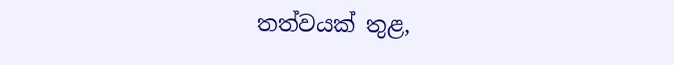තත්වයක් තුළ,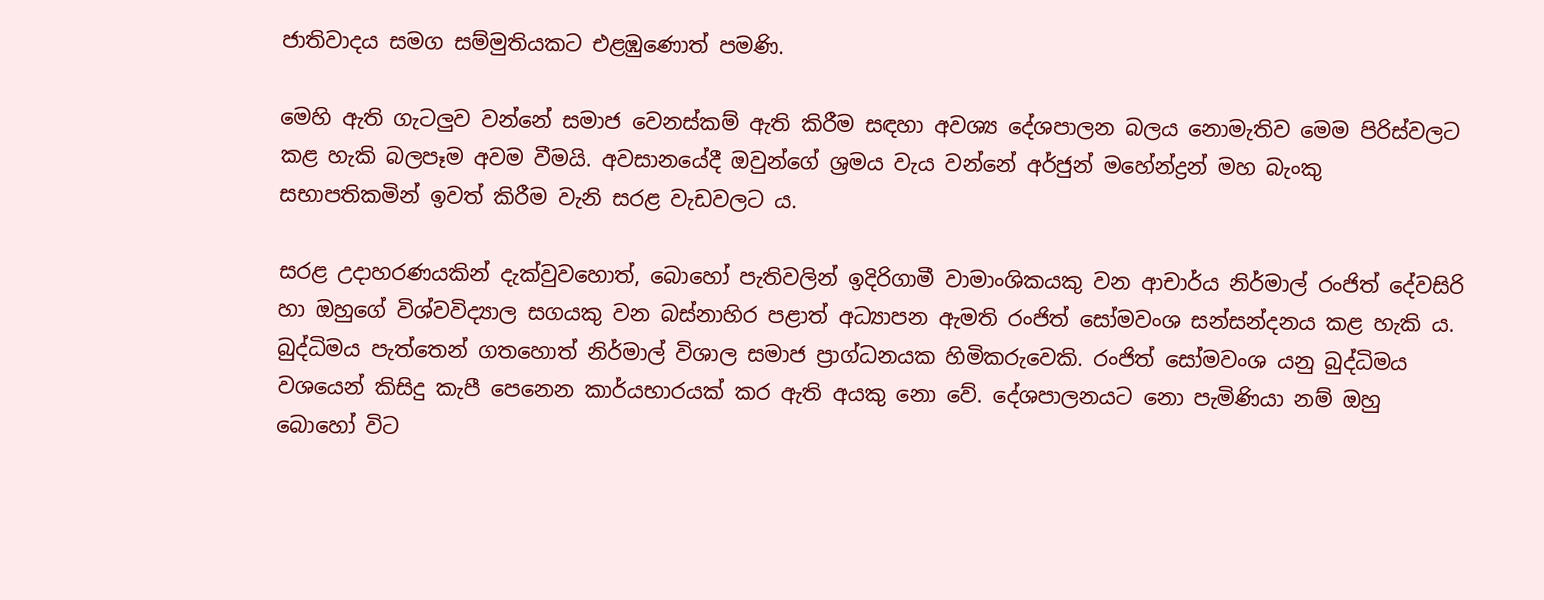ජාතිවාදය සමග සම්මුතියකට එළඹුණොත් පමණි.

මෙහි ඇති ගැටලුව වන්නේ සමාජ වෙනස්කම් ඇති කිරීම සඳහා අවශ්‍ය දේශපාලන බලය නොමැතිව මෙම පිරිස්වලට කළ හැකි බලපෑම අවම වීමයි. අවසානයේදී ඔවුන්ගේ ශ්‍රමය වැය වන්නේ අර්ජුන් මහේන්ද්‍රන් මහ බැංකු සභාපතිකමින් ඉවත් කිරීම වැනි සරළ වැඩවලට ය.

සරළ උදාහරණයකින් දැක්වුවහොත්, බොහෝ පැතිවලින් ඉදිරිගාමී වාමාංශිකයකු වන ආචාර්ය නිර්මාල් රංජිත් දේවසිරි හා ඔහුගේ විශ්වවිද්‍යාල සගයකු වන බස්නාහිර පළාත් අධ්‍යාපන ඇමති රංජිත් සෝමවංශ සන්සන්දනය කළ හැකි ය. බුද්ධිමය පැත්තෙන් ගතහොත් නිර්මාල් විශාල සමාජ ප්‍රාග්ධනයක හිමිකරුවෙකි. රංජිත් සෝමවංශ යනු බුද්ධිමය වශයෙන් කිසිදු කැපී පෙනෙන කාර්යභාරයක් කර ඇති අයකු නො වේ. දේශපාලනයට නො පැමිණියා නම් ඔහු බොහෝ විට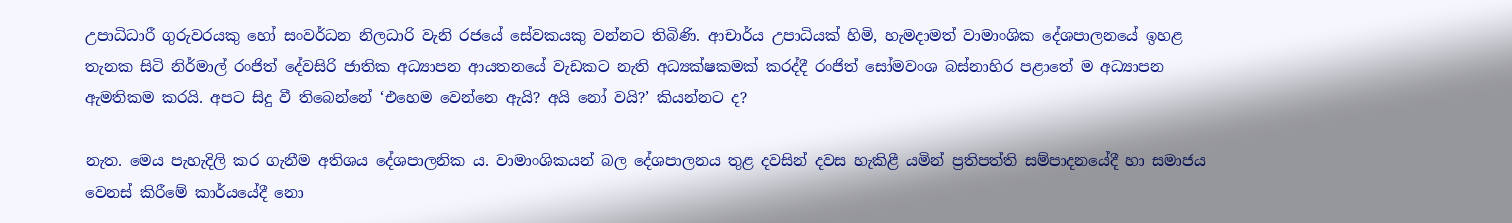උපාධිධාරී ගුරුවරයකු හෝ සංවර්ධන නිලධාරි වැනි රජයේ සේවකයකු වන්නට තිබිණි. ආචාර්ය උපාධියක් හිමි, හැමදාමත් වාමාංශික දේශපාලනයේ ඉහළ තැනක සිටි නිර්මාල් රංජිත් දේවසිරි ජාතික අධ්‍යාපන ආයතනයේ වැඩකට නැති අධ්‍යක්ෂකමක් කරද්දී රංජිත් සෝමවංශ බස්නාහිර පළාතේ ම අධ්‍යාපන ඇමතිකම කරයි. අපට සිදු වී තිබෙන්නේ ‘එහෙම වෙන්නෙ ඇයි? අයි නෝ වයි?’ කියන්නට ද?

නැත. මෙය පැහැදිලි කර ගැනීම අතිශය දේශපාලනික ය. වාමාංශිකයන් බල දේශපාලනය තුළ දවසින් දවස හැකිළී යමින් ප්‍රතිපත්ති සම්පාදනයේදී හා සමාජය වෙනස් කිරීමේ කාර්යයේදී නො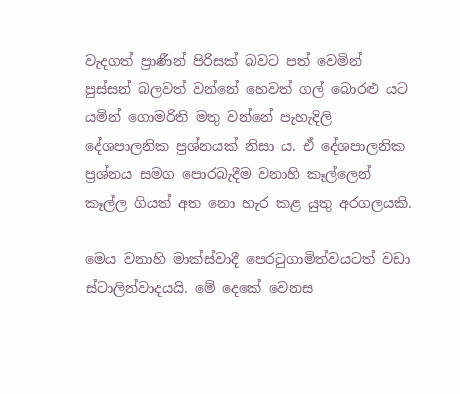වැදගත් ප්‍රාණීන් පිරිසක් බවට පත් වෙමින් පුස්සන් බලවත් වන්නේ හෙවත් ගල් බොරළු යට යමින් ගොමරිති මතු වන්නේ පැහැදිලි දේශපාලනික ප්‍රශ්නයක් නිසා ය. ඒ දේශපාලනික ප්‍රශ්නය සමග පොරබැදීම වනාහි කෑල්ලෙන් කෑල්ල ගියත් අත නො හැර කළ යුතු අරගලයකි.

මෙය වනාහි මාක්ස්වාදී පෙරටුගාමිත්වයටත් වඩා ස්ටාලින්වාදයයි. මේ දෙකේ වෙනස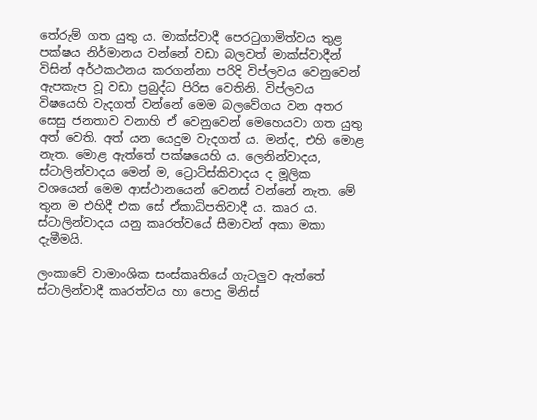තේරුම් ගත යුතු ය. මාක්ස්වාදී පෙරටුගාමිත්වය තුළ පක්ෂය නිර්මානය වන්නේ වඩා බලවත් මාක්ස්වාදීන් විසින් අර්ථකථනය කරගන්නා පරිදි විප්ලවය වෙනුවෙන් ඇපකැප වූ වඩා ප්‍රබුද්ධ පිරිස වෙතිනි. විප්ලවය විෂයෙහි වැදගත් වන්නේ මෙම බලවේගය වන අතර සෙසු ජනතාව වනාහි ඒ වෙනුවෙන් මෙහෙයවා ගත යුතු අත් වෙති. අත් යන යෙදුම වැදගත් ය. මන්ද, එහි මොළ නැත. මොළ ඇත්තේ පක්ෂයෙහි ය. ලෙනින්වාදය, ස්ටාලින්වාදය මෙන් ම, ට්‍රොට්ස්කිවාදය ද මූලික වශයෙන් මෙම ආස්ථානයෙන් වෙනස් වන්නේ නැත. මේ තුන ම එහිදී එක සේ ඒකාධිපතිවාදී ය. කෘර ය. ස්ටාලින්වාදය යනු කෘරත්වයේ සීමාවන් අකා මකා දැමීමයි.

ලංකාවේ වාමාංශික සංස්කෘතියේ ගැටලුව ඇත්තේ ස්ටාලින්වාදී කෘරත්වය හා පොදු මිනිස්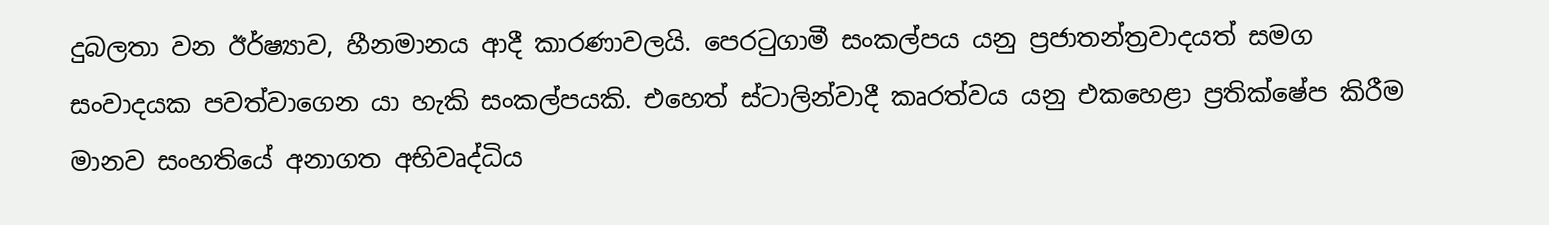දුබලතා වන ඊර්ෂ්‍යාව, හීනමානය ආදී කාරණාවලයි. පෙරටුගාමී සංකල්පය යනු ප්‍රජාතන්ත්‍රවාදයත් සමග සංවාදයක පවත්වාගෙන යා හැකි සංකල්පයකි. එහෙත් ස්ටාලින්වාදී කෘරත්වය යනු එකහෙළා ප්‍රතික්ෂේප කිරීම මානව සංහතියේ අනාගත අභිවෘද්ධිය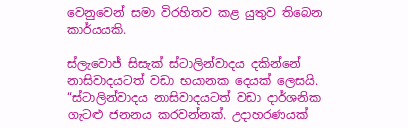වෙනුවෙන් සමා විරහිතව කළ යුතුව තිබෙන කාර්යයකි.

ස්ලැවොජ් සිසැක් ස්ටාලින්වාදය දකින්නේ නාසිවාදයටත් වඩා භයානක දෙයක් ලෙසයි. “ස්ටාලින්වාදය නාසිවාදයටත් වඩා දාර්ශනික ගැටළු ජනනය කරවන්නක්. උදාහරණයක්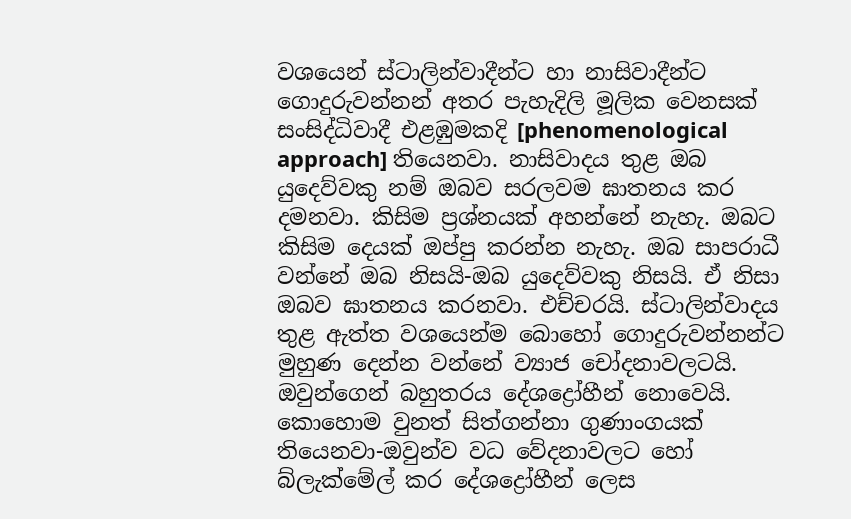වශයෙන් ස්ටාලින්වාදීන්ට හා නාසිවාදීන්ට ගොදුරුවන්නන් අතර පැහැදිලි මූලික වෙනසක් සංසිද්ධිවාදී එළඹුමකදි [phenomenological approach] තියෙනවා. නාසිවාදය තුළ ඔබ යුදෙව්වකු නම් ඔබව සරලවම ඝාතනය කර දමනවා. කිසිම ප්‍රශ්නයක් අහන්නේ නැහැ. ඔබට කිසිම දෙයක් ඔප්පු කරන්න නැහැ. ඔබ සාපරාධී වන්නේ ඔබ නිසයි-ඔබ යුදෙව්වකු නිසයි. ඒ නිසා ඔබව ඝාතනය කරනවා. එච්චරයි. ස්ටාලින්වාදය තුළ ඇත්ත වශයෙන්ම බොහෝ ගොදුරුවන්නන්ට මුහුණ දෙන්න වන්නේ ‍‍ව්‍යාජ චෝදනාවලටයි. ඔවුන්ගෙන් බහුතරය දේශද්‍රෝහීන් නොවෙයි. කොහොම වුනත් සිත්ගන්නා ගුණාංගයක් තියෙනවා-ඔවුන්ව වධ වේදනාවලට හෝ බ්ලැක්මේල් කර දේශද්‍රෝහීන් ලෙස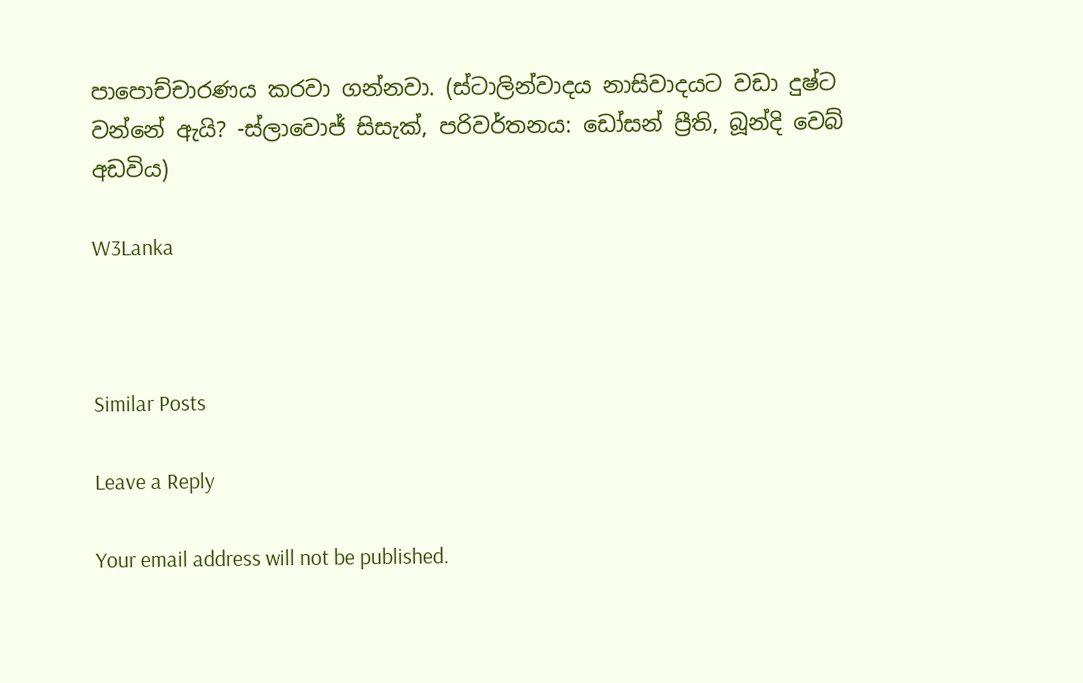පාපොච්චාරණය කරවා ගන්නවා. (ස්ටාලින්වාදය නාසිවාදයට වඩා දුෂ්ට වන්නේ ඇයි? -ස්ලාවොජ් සිසැක්, පරිවර්තනය: ඩෝසන් ප්‍රීති, බූන්දි වෙබ් අඩවිය)

W3Lanka



Similar Posts

Leave a Reply

Your email address will not be published.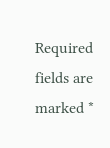Required fields are marked *